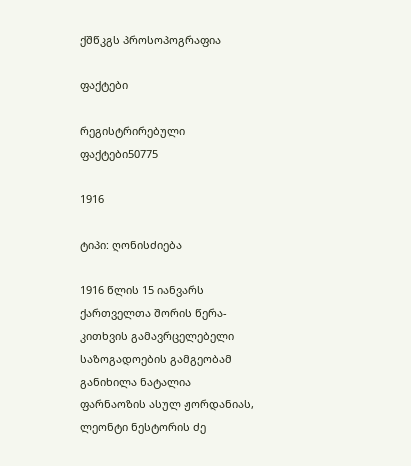ქშწკგს პროსოპოგრაფია

ფაქტები

რეგისტრირებული ფაქტები50775

1916

ტიპი: ღონისძიება

1916 წლის 15 იანვარს ქართველთა შორის წერა-კითხვის გამავრცელებელი საზოგადოების გამგეობამ განიხილა ნატალია ფარნაოზის ასულ ჟორდანიას, ლეონტი ნესტორის ძე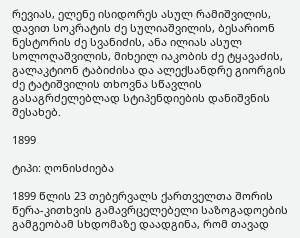რევიას, ელენე ისიდორეს ასულ რამიშვილის, დავით სოკრატის ძე სულიაშვილის, ბესარიონ ნესტორის ძე სვანიძის, ანა ილიას ასულ სოლოღაშვილის, მიხეილ იაკობის ძე ტყავაძის, გალაკტიონ ტაბიძისა და ალექსანდრე გიორგის ძე ტატიშვილის თხოვნა სწავლის გასაგრძელებლად სტიპენდიების დანიშვნის შესახებ.

1899

ტიპი: ღონისძიება

1899 წლის 23 თებერვალს ქართველთა შორის წერა-კითხვის გამავრცელებელი საზოგადოების გამგეობამ სხდომაზე დაადგინა, რომ თავად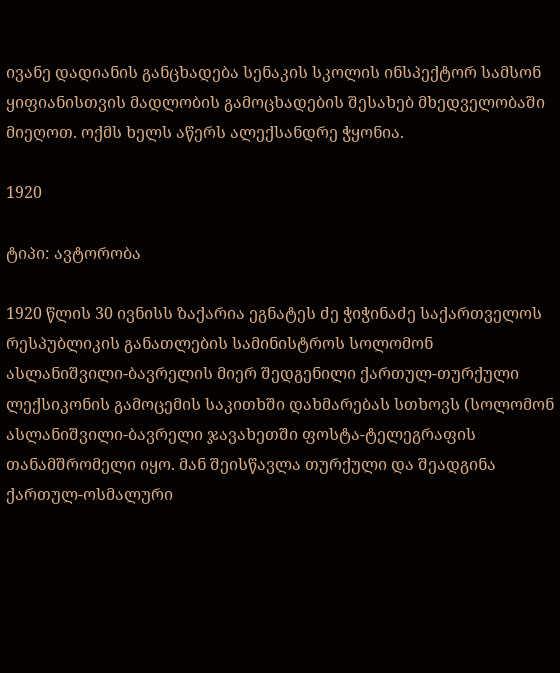ივანე დადიანის განცხადება სენაკის სკოლის ინსპექტორ სამსონ ყიფიანისთვის მადლობის გამოცხადების შესახებ მხედველობაში მიეღოთ. ოქმს ხელს აწერს ალექსანდრე ჭყონია.

1920

ტიპი: ავტორობა

1920 წლის 30 ივნისს ზაქარია ეგნატეს ძე ჭიჭინაძე საქართველოს რესპუბლიკის განათლების სამინისტროს სოლომონ ასლანიშვილი-ბავრელის მიერ შედგენილი ქართულ-თურქული ლექსიკონის გამოცემის საკითხში დახმარებას სთხოვს (სოლომონ ასლანიშვილი-ბავრელი ჯავახეთში ფოსტა-ტელეგრაფის თანამშრომელი იყო. მან შეისწავლა თურქული და შეადგინა ქართულ-ოსმალური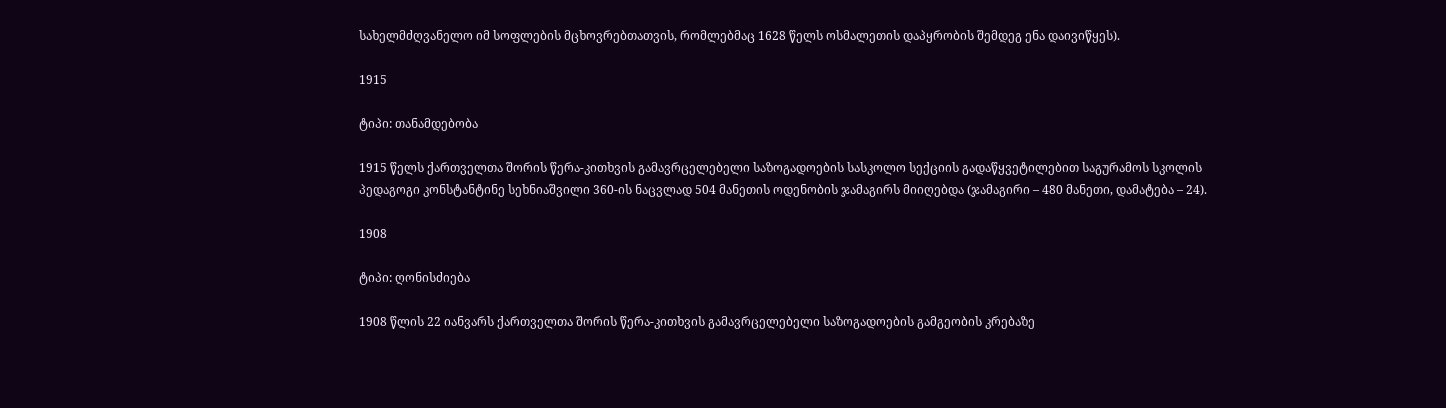სახელმძღვანელო იმ სოფლების მცხოვრებთათვის, რომლებმაც 1628 წელს ოსმალეთის დაპყრობის შემდეგ ენა დაივიწყეს).

1915

ტიპი: თანამდებობა

1915 წელს ქართველთა შორის წერა-კითხვის გამავრცელებელი საზოგადოების სასკოლო სექციის გადაწყვეტილებით საგურამოს სკოლის პედაგოგი კონსტანტინე სეხნიაშვილი 360-ის ნაცვლად 504 მანეთის ოდენობის ჯამაგირს მიიღებდა (ჯამაგირი – 480 მანეთი, დამატება – 24).

1908

ტიპი: ღონისძიება

1908 წლის 22 იანვარს ქართველთა შორის წერა-კითხვის გამავრცელებელი საზოგადოების გამგეობის კრებაზე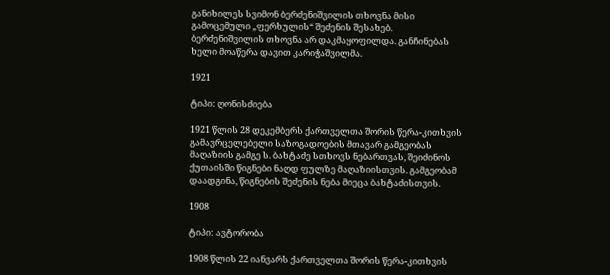განიხილეს სვიმონ ბერძენიშვილის თხოვნა მისი გამოცემული „ფერხულის“ შეძენის შესახებ. ბერძენიშვილის თხოვნა არ დაკმაყოფილდა. განჩინებას ხელი მოაწერა დავით კარიჭაშვილმა.

1921

ტიპი: ღონისძიება

1921 წლის 28 დეკემბერს ქართველთა შორის წერა-კითხვის გამავრცელებელი საზოგადოების მთავარ გამგეობას მაღაზიის გამგე ს. ბახტაძე სთხოვს ნებართვას, შეიძინოს ქუთაისში წიგნები ნაღდ ფულზე მაღაზიისთვის. გამგეობამ დაადგინა, წიგნების შეძენის ნება მიეცა ბახტაძისთვის.

1908

ტიპი: ავტორობა

1908 წლის 22 იანვარს ქართველთა შორის წერა-კითხვის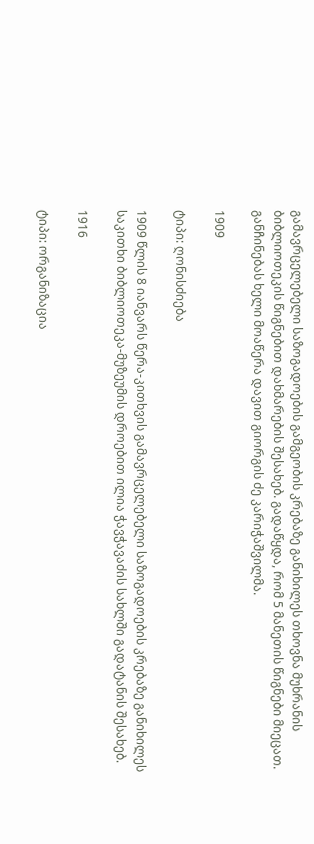გამავრცელებელი საზოგადოების გამგეობის კრებაზე განიხილეს თხოვნა მუხრანის ბიბლიოთეკის წიგნებით დახმარების შესახებ. გადაწყდა, რომ 5 მანეთის წიგნები მიეცათ. განჩინებას ხელი მოაწერა დავით გიორგის ძე კარიჭაშვილმა.

1909

ტიპი: ღონისძიება

1909 წლის 8 იანვარს წერა-კითხვის გამავრცელებელი საზოგადოების კრებაზე განიხილეს საკითხი ბიბლიოთეკა-მუზეუმის დროებით ილია ჭავჭავაძის სახლში გადატანის შესახებ.

1916

ტიპი: ორგანიზაცია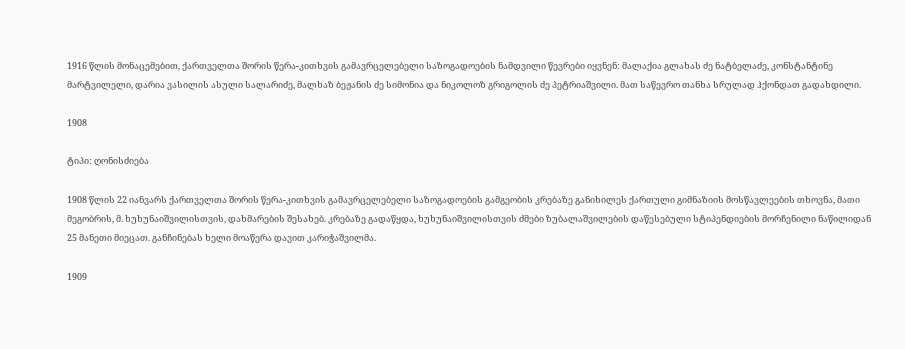1916 წლის მონაცემებით, ქართველთა შორის წერა-კითხვის გამავრცელებელი საზოგადოების ნამდვილი წევრები იყვნენ: მალაქია გლახას ძე ნატბელაძე, კონსტანტინე მარტვილელი, დარია ვასილის ასული სალარიძე, მალხაზ ბეჟანის ძე სიმონია და ნიკოლოზ გრიგოლის ძე პეტრიაშვილი. მათ საწევრო თანხა სრულად ჰქონდათ გადახდილი.

1908

ტიპი: ღონისძიება

1908 წლის 22 იანვარს ქართველთა შორის წერა-კითხვის გამავრცელებელი საზოგადოების გამგეობის კრებაზე განიხილეს ქართული გიმნაზიის მოსწავლეების თხოვნა, მათი მეგობრის, მ. ხუხუნაიშვილისთვის, დახმარების შესახებ. კრებაზე გადაწყდა, ხუხუნაიშვილისთვის ძმები ზუბალაშვილების დაწესებული სტიპენდიების მორჩენილი ნაწილიდან 25 მანეთი მიეცათ. განჩინებას ხელი მოაწერა დავით კარიჭაშვილმა.

1909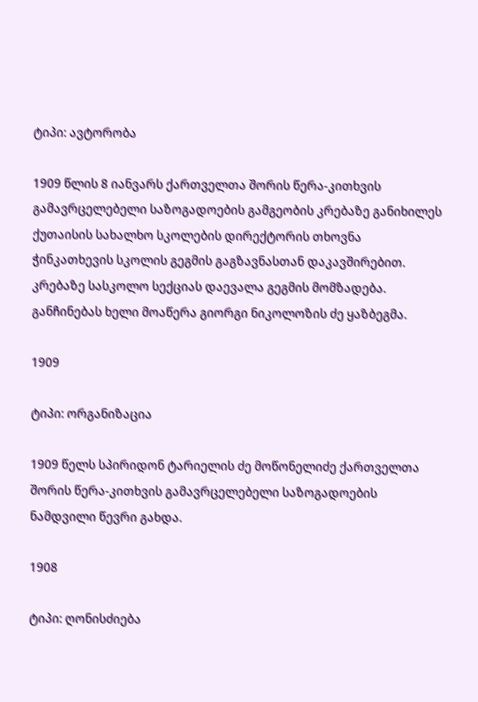ტიპი: ავტორობა

1909 წლის 8 იანვარს ქართველთა შორის წერა-კითხვის გამავრცელებელი საზოგადოების გამგეობის კრებაზე განიხილეს ქუთაისის სახალხო სკოლების დირექტორის თხოვნა ჭინკათხევის სკოლის გეგმის გაგზავნასთან დაკავშირებით. კრებაზე სასკოლო სექციას დაევალა გეგმის მომზადება. განჩინებას ხელი მოაწერა გიორგი ნიკოლოზის ძე ყაზბეგმა.

1909

ტიპი: ორგანიზაცია

1909 წელს სპირიდონ ტარიელის ძე მოწონელიძე ქართველთა შორის წერა-კითხვის გამავრცელებელი საზოგადოების ნამდვილი წევრი გახდა.

1908

ტიპი: ღონისძიება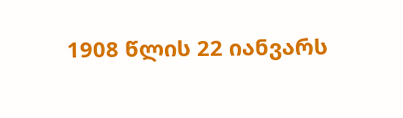1908 წლის 22 იანვარს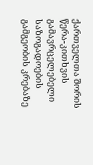ქართველთა შორის წერა-კითხვის გამავრცელებელი საზოგადოების გამგეობის კრებაზე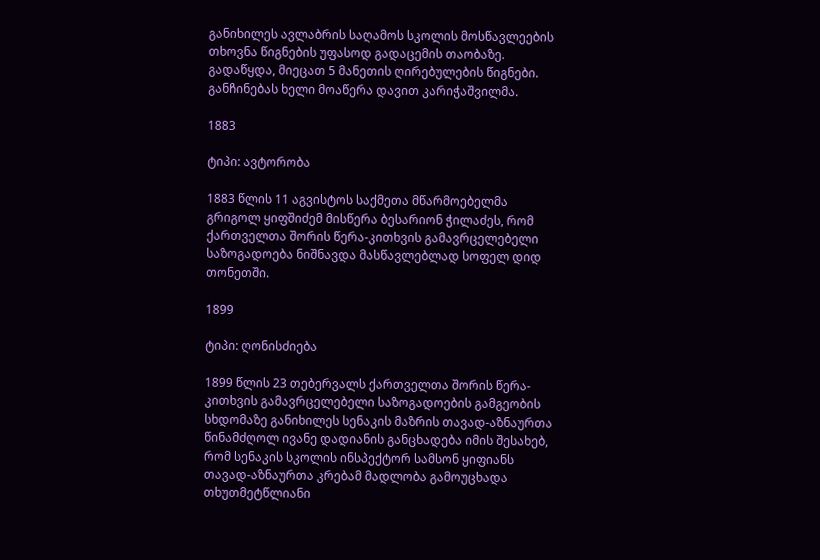განიხილეს ავლაბრის საღამოს სკოლის მოსწავლეების თხოვნა წიგნების უფასოდ გადაცემის თაობაზე. გადაწყდა, მიეცათ 5 მანეთის ღირებულების წიგნები. განჩინებას ხელი მოაწერა დავით კარიჭაშვილმა.

1883

ტიპი: ავტორობა

1883 წლის 11 აგვისტოს საქმეთა მწარმოებელმა გრიგოლ ყიფშიძემ მისწერა ბესარიონ ჭილაძეს, რომ ქართველთა შორის წერა-კითხვის გამავრცელებელი საზოგადოება ნიშნავდა მასწავლებლად სოფელ დიდ თონეთში.

1899

ტიპი: ღონისძიება

1899 წლის 23 თებერვალს ქართველთა შორის წერა-კითხვის გამავრცელებელი საზოგადოების გამგეობის სხდომაზე განიხილეს სენაკის მაზრის თავად-აზნაურთა წინამძღოლ ივანე დადიანის განცხადება იმის შესახებ, რომ სენაკის სკოლის ინსპექტორ სამსონ ყიფიანს თავად-აზნაურთა კრებამ მადლობა გამოუცხადა თხუთმეტწლიანი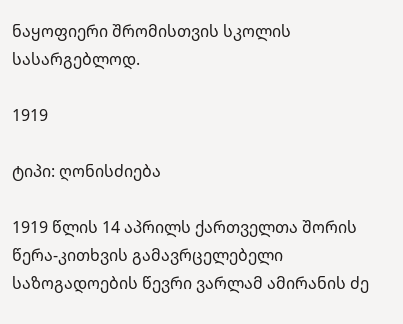ნაყოფიერი შრომისთვის სკოლის სასარგებლოდ.

1919

ტიპი: ღონისძიება

1919 წლის 14 აპრილს ქართველთა შორის წერა-კითხვის გამავრცელებელი საზოგადოების წევრი ვარლამ ამირანის ძე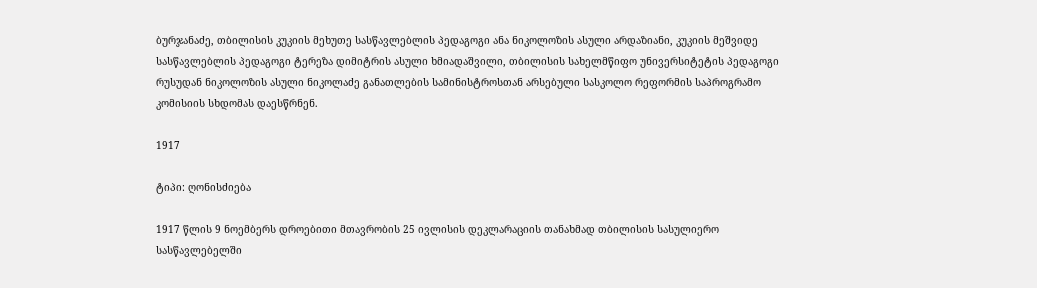ბურჯანაძე, თბილისის კუკიის მეხუთე სასწავლებლის პედაგოგი ანა ნიკოლოზის ასული არდაზიანი, კუკიის მეშვიდე სასწავლებლის პედაგოგი ტერეზა დიმიტრის ასული ხმიადაშვილი, თბილისის სახელმწიფო უნივერსიტეტის პედაგოგი რუსუდან ნიკოლოზის ასული ნიკოლაძე განათლების სამინისტროსთან არსებული სასკოლო რეფორმის საპროგრამო კომისიის სხდომას დაესწრნენ.

1917

ტიპი: ღონისძიება

1917 წლის 9 ნოემბერს დროებითი მთავრობის 25 ივლისის დეკლარაციის თანახმად თბილისის სასულიერო სასწავლებელში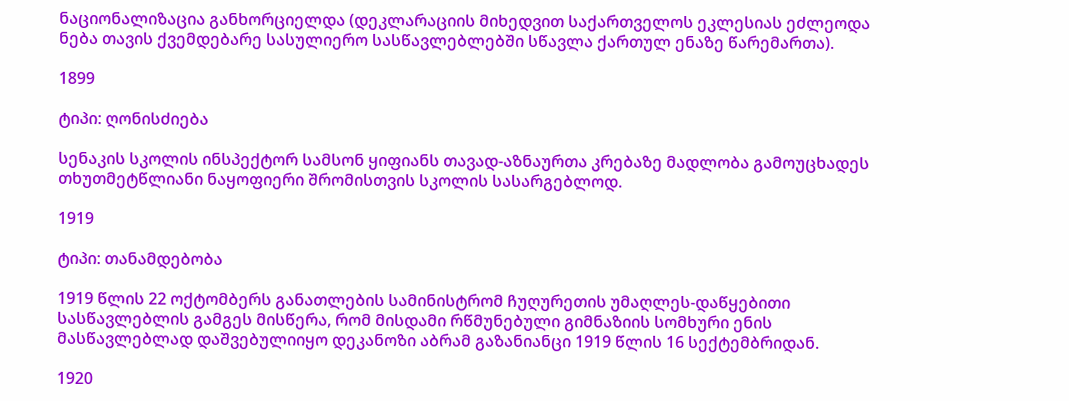ნაციონალიზაცია განხორციელდა (დეკლარაციის მიხედვით საქართველოს ეკლესიას ეძლეოდა ნება თავის ქვემდებარე სასულიერო სასწავლებლებში სწავლა ქართულ ენაზე წარემართა).

1899

ტიპი: ღონისძიება

სენაკის სკოლის ინსპექტორ სამსონ ყიფიანს თავად-აზნაურთა კრებაზე მადლობა გამოუცხადეს თხუთმეტწლიანი ნაყოფიერი შრომისთვის სკოლის სასარგებლოდ.

1919

ტიპი: თანამდებობა

1919 წლის 22 ოქტომბერს განათლების სამინისტრომ ჩუღურეთის უმაღლეს-დაწყებითი სასწავლებლის გამგეს მისწერა, რომ მისდამი რწმუნებული გიმნაზიის სომხური ენის მასწავლებლად დაშვებულიიყო დეკანოზი აბრამ გაზანიანცი 1919 წლის 16 სექტემბრიდან.

1920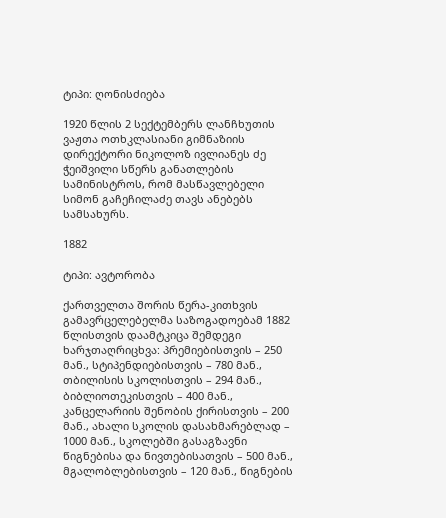ტიპი: ღონისძიება

1920 წლის 2 სექტემბერს ლანჩხუთის ვაჟთა ოთხკლასიანი გიმნაზიის დირექტორი ნიკოლოზ ივლიანეს ძე ჭეიშვილი სწერს განათლების სამინისტროს, რომ მასწავლებელი სიმონ გაჩეჩილაძე თავს ანებებს სამსახურს.

1882

ტიპი: ავტორობა

ქართველთა შორის წერა-კითხვის გამავრცელებელმა საზოგადოებამ 1882 წლისთვის დაამტკიცა შემდეგი ხარჯთაღრიცხვა: პრემიებისთვის – 250 მან., სტიპენდიებისთვის – 780 მან., თბილისის სკოლისთვის – 294 მან., ბიბლიოთეკისთვის – 400 მან., კანცელარიის შენობის ქირისთვის – 200 მან., ახალი სკოლის დასახმარებლად – 1000 მან., სკოლებში გასაგზავნი წიგნებისა და ნივთებისათვის – 500 მან., მგალობლებისთვის – 120 მან., წიგნების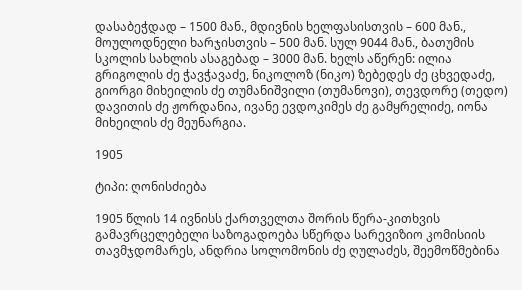დასაბეჭდად – 1500 მან., მდივნის ხელფასისთვის – 600 მან., მოულოდნელი ხარჯისთვის – 500 მან. სულ 9044 მან., ბათუმის სკოლის სახლის ასაგებად – 3000 მან. ხელს აწერენ: ილია გრიგოლის ძე ჭავჭავაძე, ნიკოლოზ (ნიკო) ზებედეს ძე ცხვედაძე, გიორგი მიხეილის ძე თუმანიშვილი (თუმანოვი), თევდორე (თედო) დავითის ძე ჟორდანია, ივანე ევდოკიმეს ძე გამყრელიძე, იონა მიხეილის ძე მეუნარგია.

1905

ტიპი: ღონისძიება

1905 წლის 14 ივნისს ქართველთა შორის წერა-კითხვის გამავრცელებელი საზოგადოება სწერდა სარევიზიო კომისიის თავმჯდომარეს, ანდრია სოლომონის ძე ღულაძეს, შეემოწმებინა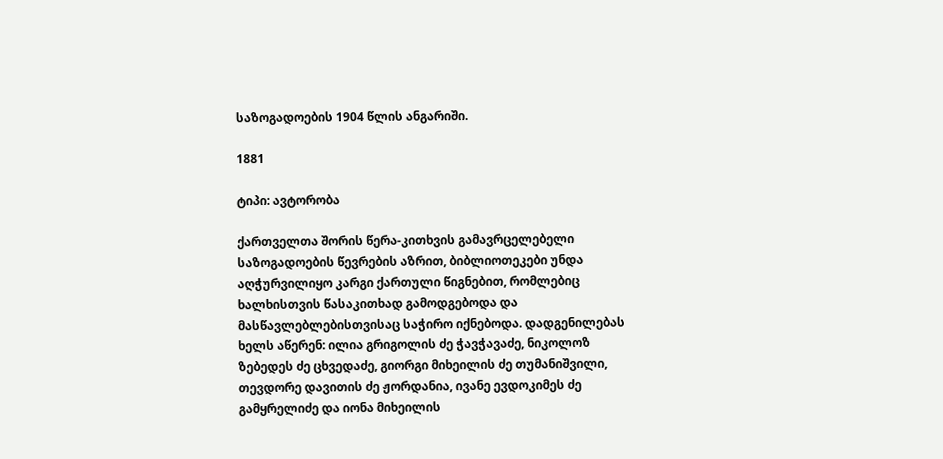საზოგადოების 1904 წლის ანგარიში.

1881

ტიპი: ავტორობა

ქართველთა შორის წერა-კითხვის გამავრცელებელი საზოგადოების წევრების აზრით, ბიბლიოთეკები უნდა აღჭურვილიყო კარგი ქართული წიგნებით, რომლებიც ხალხისთვის წასაკითხად გამოდგებოდა და მასწავლებლებისთვისაც საჭირო იქნებოდა. დადგენილებას ხელს აწერენ: ილია გრიგოლის ძე ჭავჭავაძე, ნიკოლოზ ზებედეს ძე ცხვედაძე, გიორგი მიხეილის ძე თუმანიშვილი, თევდორე დავითის ძე ჟორდანია, ივანე ევდოკიმეს ძე გამყრელიძე და იონა მიხეილის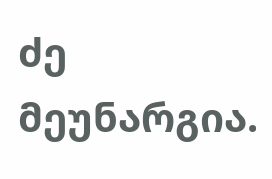ძე მეუნარგია.